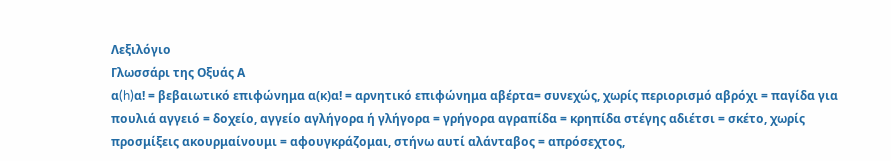Λεξιλόγιο
Γλωσσάρι της Οξυάς Α
α(h)α! = βεβαιωτικό επιφώνημα α(κ)α! = αρνητικό επιφώνημα αβέρτα= συνεχώς, χωρίς περιορισμό αβρόχι = παγίδα για πουλιά αγγειό = δοχείο, αγγείο αγλήγορα ή γλήγορα = γρήγορα αγραπίδα = κρηπίδα στέγης αδιέτσι = σκέτο, χωρίς προσμίξεις ακουρμαίνουμι = αφουγκράζομαι, στήνω αυτί αλάνταβος = απρόσεχτος,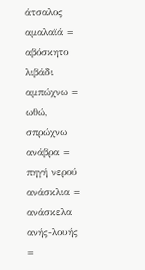άτσαλος αμαλαϊά = αβόσκητο λιβάδι αμπώχνω = ωθώ, σπρώχνω ανάβρα = πηγή νερού ανάσκλια = ανάσκελα ανής-λουής =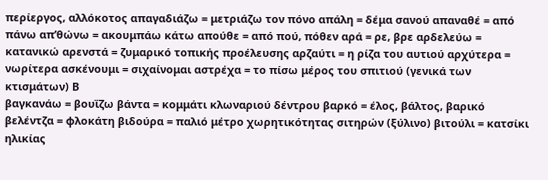περίεργος, αλλόκοτος απαγαδιάζω = μετριάζω τον πόνο απάλη = δέμα σανού απαναθέ = από πάνω απ’θώνω = ακουμπάω κάτω απούθε = από πού, πόθεν αρά = ρε, βρε αρδελεύω = κατανικώ αρενστά = ζυμαρικό τοπικής προέλευσης αρζαύτι = η ρίζα του αυτιού αρχύτερα = νωρίτερα ασκένουμι = σιχαίνομαι αστρέχα = το πίσω μέρος του σπιτιού (γενικά των κτισμάτων) Β
βαγκανάω = βουΐζω βάντα = κομμάτι κλωναριού δέντρου βαρκό = έλος, βάλτος, βαρικό βελέντζα = φλοκάτη βιδούρα = παλιό μέτρο χωρητικότητας σιτηρών (ξύλινο) βιτούλι = κατσίκι ηλικίας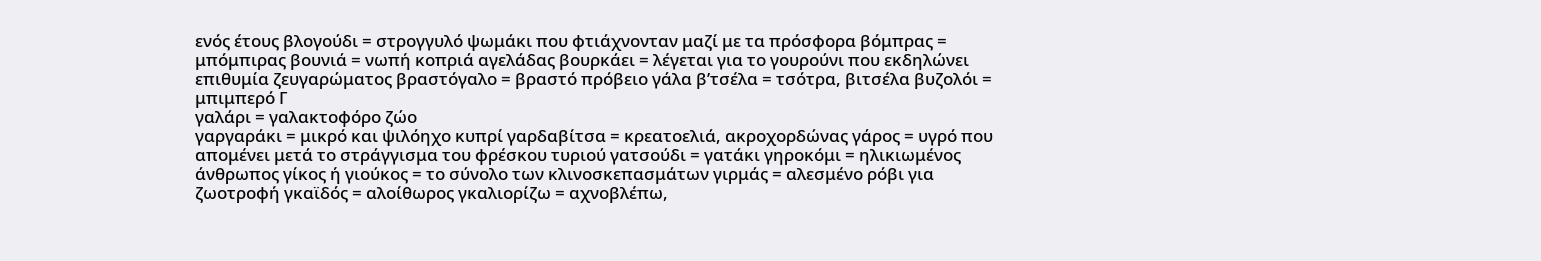ενός έτους βλογούδι = στρογγυλό ψωμάκι που φτιάχνονταν μαζί με τα πρόσφορα βόμπρας = μπόμπιρας βουνιά = νωπή κοπριά αγελάδας βουρκάει = λέγεται για το γουρούνι που εκδηλώνει επιθυμία ζευγαρώματος βραστόγαλο = βραστό πρόβειο γάλα β’τσέλα = τσότρα, βιτσέλα βυζολόι = μπιμπερό Γ
γαλάρι = γαλακτοφόρο ζώο
γαργαράκι = μικρό και ψιλόηχο κυπρί γαρδαβίτσα = κρεατοελιά, ακροχορδώνας γάρος = υγρό που απομένει μετά το στράγγισμα του φρέσκου τυριού γατσούδι = γατάκι γηροκόμι = ηλικιωμένος άνθρωπος γίκος ή γιούκος = το σύνολο των κλινοσκεπασμάτων γιρμάς = αλεσμένο ρόβι για ζωοτροφή γκαϊδός = αλοίθωρος γκαλιορίζω = αχνοβλέπω,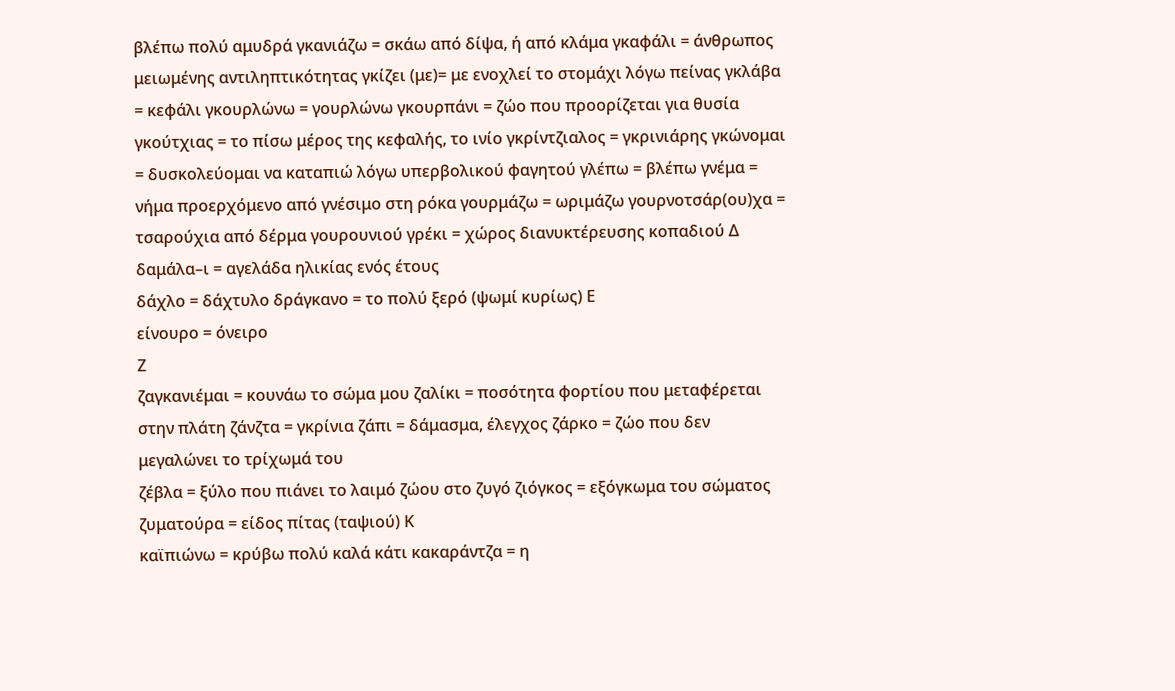βλέπω πολύ αμυδρά γκανιάζω = σκάω από δίψα, ή από κλάμα γκαφάλι = άνθρωπος μειωμένης αντιληπτικότητας γκίζει (με)= με ενοχλεί το στομάχι λόγω πείνας γκλάβα = κεφάλι γκουρλώνω = γουρλώνω γκουρπάνι = ζώο που προορίζεται για θυσία γκούτχιας = το πίσω μέρος της κεφαλής, το ινίο γκρίντζιαλος = γκρινιάρης γκώνομαι = δυσκολεύομαι να καταπιώ λόγω υπερβολικού φαγητού γλέπω = βλέπω γνέμα = νήμα προερχόμενο από γνέσιμο στη ρόκα γουρμάζω = ωριμάζω γουρνοτσάρ(ου)χα = τσαρούχια από δέρμα γουρουνιού γρέκι = χώρος διανυκτέρευσης κοπαδιού Δ
δαμάλα–ι = αγελάδα ηλικίας ενός έτους
δάχλο = δάχτυλο δράγκανο = το πολύ ξερό (ψωμί κυρίως) Ε
είνουρο = όνειρο
Ζ
ζαγκανιέμαι = κουνάω το σώμα μου ζαλίκι = ποσότητα φορτίου που μεταφέρεται στην πλάτη ζάνζτα = γκρίνια ζάπι = δάμασμα, έλεγχος ζάρκο = ζώο που δεν μεγαλώνει το τρίχωμά του
ζέβλα = ξύλο που πιάνει το λαιμό ζώου στο ζυγό ζιόγκος = εξόγκωμα του σώματος ζυματούρα = είδος πίτας (ταψιού) Κ
καϊπιώνω = κρύβω πολύ καλά κάτι κακαράντζα = η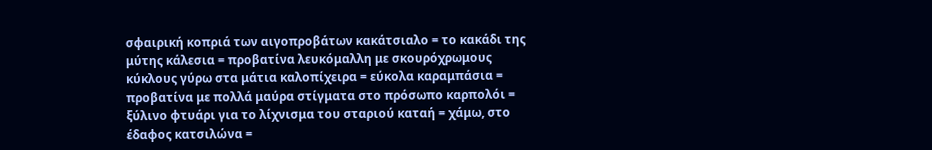σφαιρική κοπριά των αιγοπροβάτων κακάτσιαλο = το κακάδι της μύτης κάλεσια = προβατίνα λευκόμαλλη με σκουρόχρωμους κύκλους γύρω στα μάτια καλοπίχειρα = εύκολα καραμπάσια = προβατίνα με πολλά μαύρα στίγματα στο πρόσωπο καρπολόι = ξύλινο φτυάρι για το λίχνισμα του σταριού καταή = χάμω, στο έδαφος κατσιλώνα =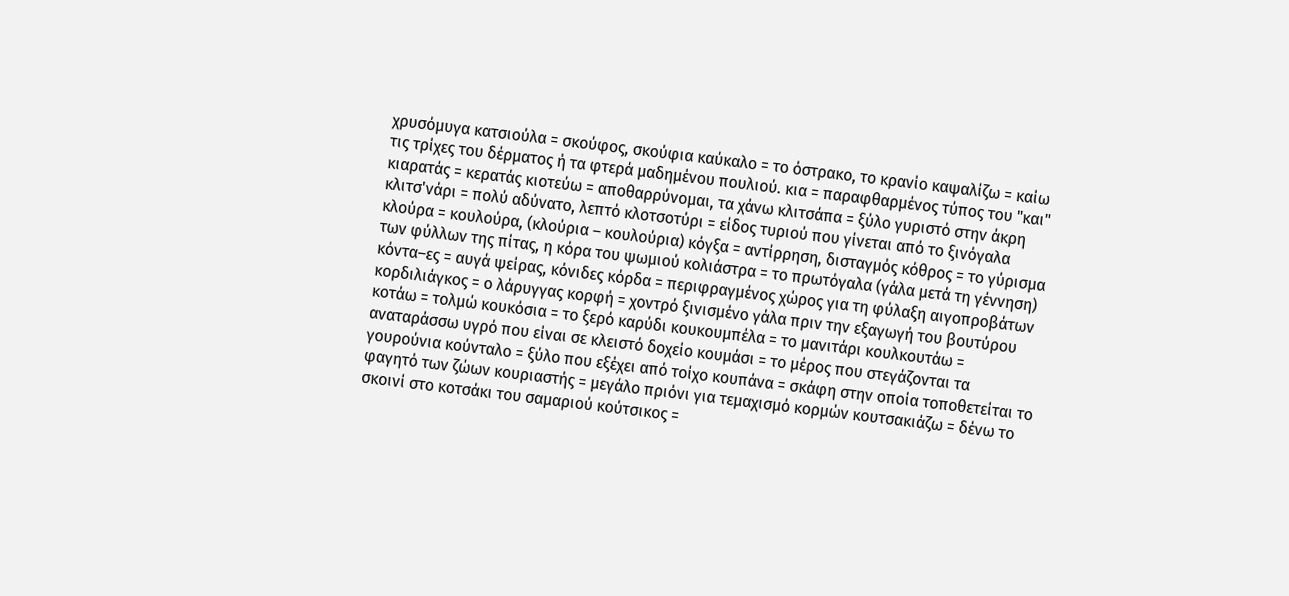χρυσόμυγα κατσιούλα = σκούφος, σκούφια καύκαλο = το όστρακο, το κρανίο καψαλίζω = καίω τις τρίχες του δέρματος ή τα φτερά μαδημένου πουλιού. κια = παραφθαρμένος τύπος του "και" κιαρατάς = κερατάς κιοτεύω = αποθαρρύνομαι, τα χάνω κλιτσάπα = ξύλο γυριστό στην άκρη κλιτσ'νάρι = πολύ αδύνατο, λεπτό κλοτσοτύρι = είδος τυριού που γίνεται από το ξινόγαλα κλούρα = κουλούρα, (κλούρια – κουλούρια) κόγξα = αντίρρηση, δισταγμός κόθρος = το γύρισμα των φύλλων της πίτας, η κόρα του ψωμιού κολιάστρα = το πρωτόγαλα (γάλα μετά τη γέννηση) κόντα–ες = αυγά ψείρας, κόνιδες κόρδα = περιφραγμένος χώρος για τη φύλαξη αιγοπροβάτων κορδιλιάγκος = ο λάρυγγας κορφή = χοντρό ξινισμένο γάλα πριν την εξαγωγή του βουτύρου κοτάω = τολμώ κουκόσια = το ξερό καρύδι κουκουμπέλα = το μανιτάρι κουλκουτάω = αναταράσσω υγρό που είναι σε κλειστό δοχείο κουμάσι = το μέρος που στεγάζονται τα γουρούνια κούνταλο = ξύλο που εξέχει από τοίχο κουπάνα = σκάφη στην οποία τοποθετείται το φαγητό των ζώων κουριαστής = μεγάλο πριόνι για τεμαχισμό κορμών κουτσακιάζω = δένω το σκοινί στο κοτσάκι του σαμαριού κούτσικος =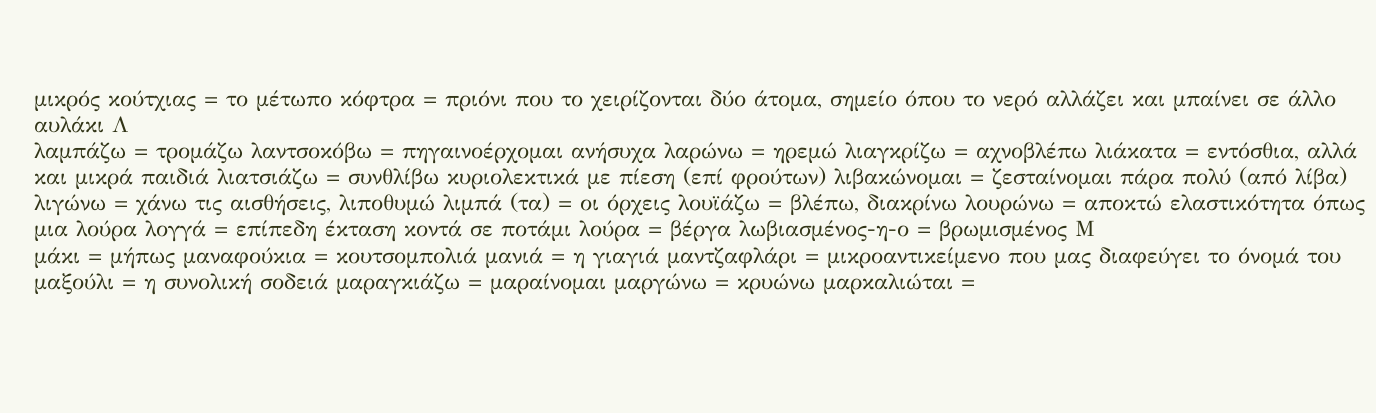μικρός κούτχιας = το μέτωπο κόφτρα = πριόνι που το χειρίζονται δύο άτομα, σημείο όπου το νερό αλλάζει και μπαίνει σε άλλο αυλάκι Λ
λαμπάζω = τρομάζω λαντσοκόβω = πηγαινοέρχομαι ανήσυχα λαρώνω = ηρεμώ λιαγκρίζω = αχνοβλέπω λιάκατα = εντόσθια, αλλά και μικρά παιδιά λιατσιάζω = συνθλίβω κυριολεκτικά με πίεση (επί φρούτων) λιβακώνομαι = ζεσταίνομαι πάρα πολύ (από λίβα) λιγώνω = χάνω τις αισθήσεις, λιποθυμώ λιμπά (τα) = οι όρχεις λουϊάζω = βλέπω, διακρίνω λουρώνω = αποκτώ ελαστικότητα όπως μια λούρα λογγά = επίπεδη έκταση κοντά σε ποτάμι λούρα = βέργα λωβιασμένος-η-ο = βρωμισμένος Μ
μάκι = μήπως μαναφούκια = κουτσομπολιά μανιά = η γιαγιά μαντζαφλάρι = μικροαντικείμενο που μας διαφεύγει το όνομά του μαξούλι = η συνολική σοδειά μαραγκιάζω = μαραίνομαι μαργώνω = κρυώνω μαρκαλιώται =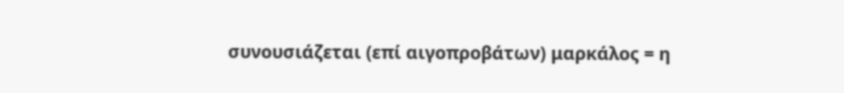συνουσιάζεται (επί αιγοπροβάτων) μαρκάλος = η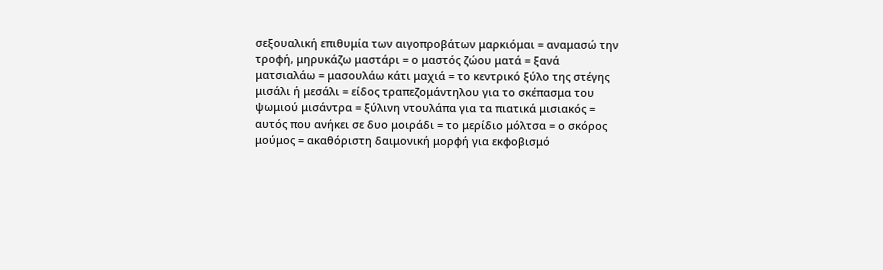σεξουαλική επιθυμία των αιγοπροβάτων μαρκιόμαι = αναμασώ την τροφή, μηρυκάζω μαστάρι = ο μαστός ζώου ματά = ξανά ματσιαλάω = μασουλάω κάτι μαχιά = το κεντρικό ξύλο της στέγης μισάλι ή μεσάλι = είδος τραπεζομάντηλου για το σκέπασμα του ψωμιού μισάντρα = ξύλινη ντουλάπα για τα πιατικά μισιακός = αυτός που ανήκει σε δυο μοιράδι = το μερίδιο μόλτσα = ο σκόρος μούμος = ακαθόριστη δαιμονική μορφή για εκφοβισμό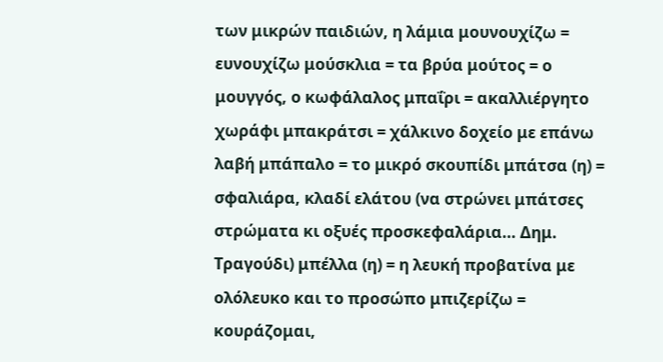των μικρών παιδιών, η λάμια μουνουχίζω = ευνουχίζω μούσκλια = τα βρύα μούτος = ο μουγγός, ο κωφάλαλος μπαΐρι = ακαλλιέργητο χωράφι μπακράτσι = χάλκινο δοχείο με επάνω λαβή μπάπαλο = το μικρό σκουπίδι μπάτσα (η) = σφαλιάρα, κλαδί ελάτου (να στρώνει μπάτσες στρώματα κι οξυές προσκεφαλάρια… Δημ. Τραγούδι) μπέλλα (η) = η λευκή προβατίνα με ολόλευκο και το προσώπο μπιζερίζω = κουράζομαι,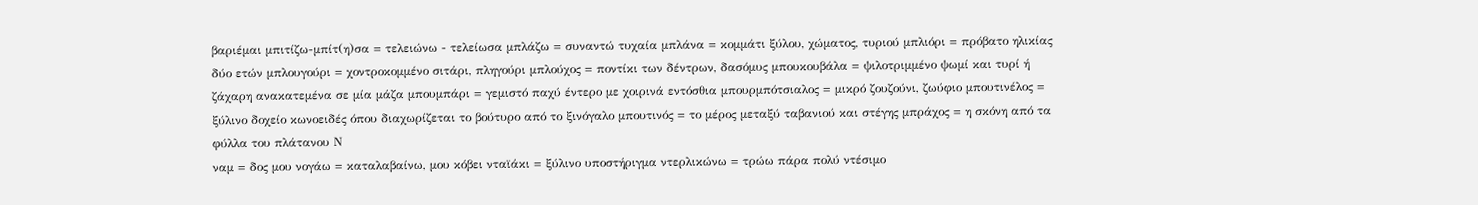βαριέμαι μπιτίζω-μπίτ(η)σα = τελειώνω - τελείωσα μπλάζω = συναντώ τυχαία μπλάνα = κομμάτι ξύλου, χώματος, τυριού μπλιόρι = πρόβατο ηλικίας δύο ετών μπλουγούρι = χοντροκομμένο σιτάρι, πληγούρι μπλούχος = ποντίκι των δέντρων, δασόμυς μπουκουβάλα = ψιλοτριμμένο ψωμί και τυρί ή ζάχαρη ανακατεμένα σε μία μάζα μπουμπάρι = γεμιστό παχύ έντερο με χοιρινά εντόσθια μπουρμπότσιαλος = μικρό ζουζούνι, ζωύφιο μπουτινέλος = ξύλινο δοχείο κωνοειδές όπου διαχωρίζεται το βούτυρο από το ξινόγαλο μπουτινός = το μέρος μεταξύ ταβανιού και στέγης μπράχος = η σκόνη από τα φύλλα του πλάτανου Ν
ναμ = δος μου νογάω = καταλαβαίνω, μου κόβει νταϊάκι = ξύλινο υποστήριγμα ντερλικώνω = τρώω πάρα πολύ ντέσιμο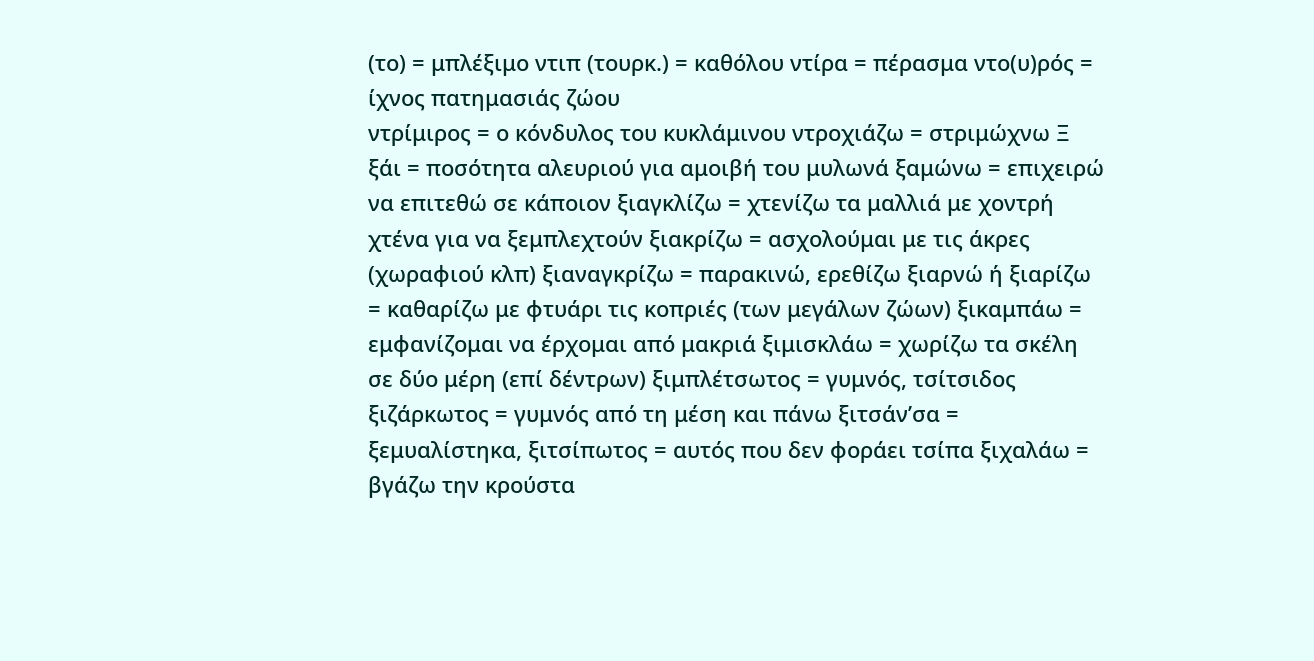(το) = μπλέξιμο ντιπ (τουρκ.) = καθόλου ντίρα = πέρασμα ντο(υ)ρός = ίχνος πατημασιάς ζώου
ντρίμιρος = ο κόνδυλος του κυκλάμινου ντροχιάζω = στριμώχνω Ξ
ξάι = ποσότητα αλευριού για αμοιβή του μυλωνά ξαμώνω = επιχειρώ να επιτεθώ σε κάποιον ξιαγκλίζω = χτενίζω τα μαλλιά με χοντρή χτένα για να ξεμπλεχτούν ξιακρίζω = ασχολούμαι με τις άκρες (χωραφιού κλπ) ξιαναγκρίζω = παρακινώ, ερεθίζω ξιαρνώ ή ξιαρίζω = καθαρίζω με φτυάρι τις κοπριές (των μεγάλων ζώων) ξικαμπάω = εμφανίζομαι να έρχομαι από μακριά ξιμισκλάω = χωρίζω τα σκέλη σε δύο μέρη (επί δέντρων) ξιμπλέτσωτος = γυμνός, τσίτσιδος ξιζάρκωτος = γυμνός από τη μέση και πάνω ξιτσάν’σα = ξεμυαλίστηκα, ξιτσίπωτος = αυτός που δεν φοράει τσίπα ξιχαλάω = βγάζω την κρούστα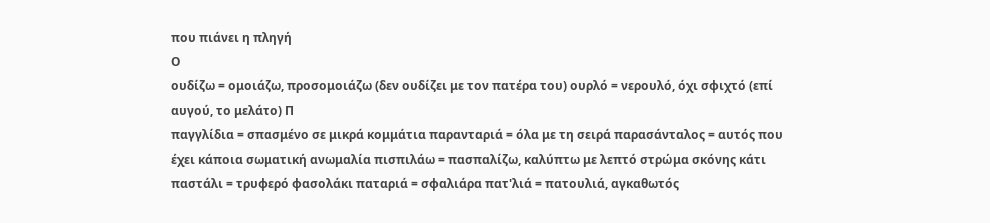που πιάνει η πληγή
Ο
ουδίζω = ομοιάζω, προσομοιάζω (δεν ουδίζει με τον πατέρα του) ουρλό = νερουλό, όχι σφιχτό (επί αυγού, το μελάτο) Π
παγγλίδια = σπασμένο σε μικρά κομμάτια παρανταριά = όλα με τη σειρά παρασάνταλος = αυτός που έχει κάποια σωματική ανωμαλία πισπιλάω = πασπαλίζω, καλύπτω με λεπτό στρώμα σκόνης κάτι παστάλι = τρυφερό φασολάκι παταριά = σφαλιάρα πατ'λιά = πατουλιά, αγκαθωτός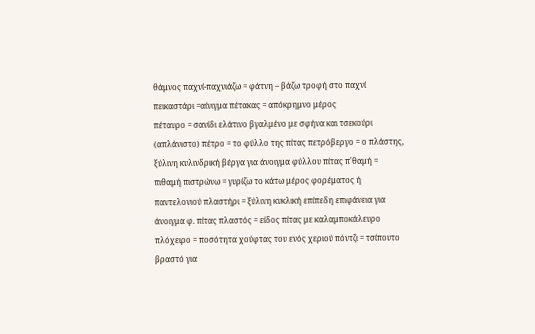θάμνος παχνί-παχνιάζω = φάτνη – βάζω τροφή στο παχνί πεικαστάρι =αίνιγμα πέτακας = απόκρημνο μέρος
πέταυρο = σανίδι ελάτινο βγαλμένο με σφήνα και τσεκούρι (απλάνιστο) πέτρο = το φύλλο της πίτας πετρόβεργο = ο πλάστης, ξύλινη κυλινδρική βέργα για άνοιγμα φύλλου πίτας π'θαμή = πιθαμή πιστρώνω = γυρίζω το κάτω μέρος φορέματος ή παντελονιού πλαστήρι = ξύλινη κυκλική επίπεδη επιφάνεια για άνοιγμα φ. πίτας πλαστός = είδος πίτας με καλαμποκάλευρο πλόχειρο = ποσότητα χούφτας του ενός χεριού πόντζι = τσίπουτο βραστό για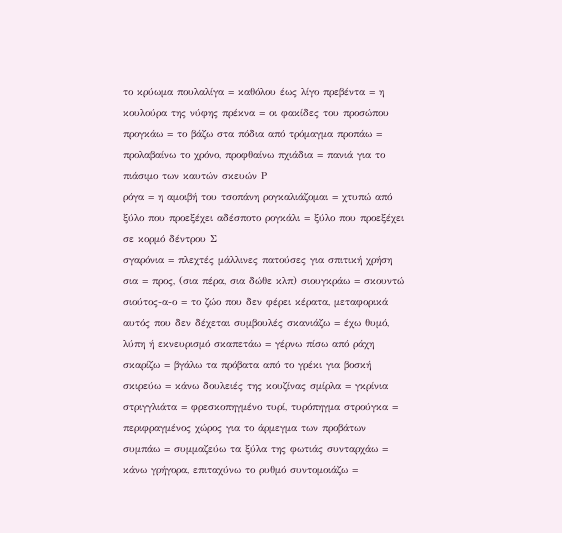το κρύωμα πουλαλίγα = καθόλου έως λίγο πρεβέντα = η κουλούρα της νύφης πρέκνα = οι φακίδες του προσώπου προγκάω = το βάζω στα πόδια από τρόμαγμα προπάω = προλαβαίνω το χρόνο, προφθαίνω πχιάδια = πανιά για το πιάσιμο των καυτών σκευών Ρ
ρόγα = η αμοιβή του τσοπάνη ρογκαλιάζομαι = χτυπώ από ξύλο που προεξέχει αδέσποτο ρογκάλι = ξύλο που προεξέχει σε κορμό δέντρου Σ
σγαρόνια = πλεχτές μάλλινες πατούσες για σπιτική χρήση σια = προς, (σια πέρα, σια δώθε κλπ) σιουγκράω = σκουντώ σιούτος-α-ο = το ζώο που δεν φέρει κέρατα, μεταφορικά αυτός που δεν δέχεται συμβουλές σκανιάζω = έχω θυμό, λύπη ή εκνευρισμό σκαπετάω = γέρνω πίσω από ράχη σκαρίζω = βγάλω τα πρόβατα από το γρέκι για βοσκή σκιρεύω = κάνω δουλειές της κουζίνας σμίρλα = γκρίνια στριγγλιάτα = φρεσκοπηγμένο τυρί, τυρόπηγμα στρούγκα = περιφραγμένος χώρος για το άρμεγμα των προβάτων συμπάω = συμμαζεύω τα ξύλα της φωτιάς συνταρχάω = κάνω γρήγορα, επιταχύνω το ρυθμό συντομοιάζω =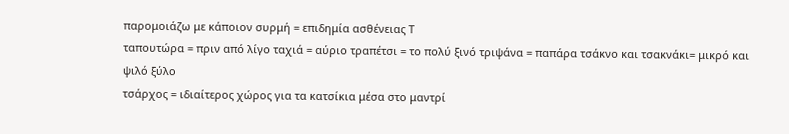παρομοιάζω με κάποιον συρμή = επιδημία ασθένειας Τ
ταπουτώρα = πριν από λίγο ταχιά = αύριο τραπέτσι = το πολύ ξινό τριψάνα = παπάρα τσάκνο και τσακνάκι= μικρό και ψιλό ξύλο
τσάρχος = ιδιαίτερος χώρος για τα κατσίκια μέσα στο μαντρί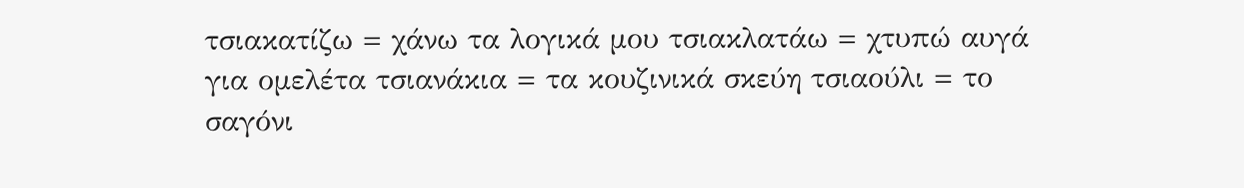τσιακατίζω = χάνω τα λογικά μου τσιακλατάω = χτυπώ αυγά για ομελέτα τσιανάκια = τα κουζινικά σκεύη τσιαούλι = το σαγόνι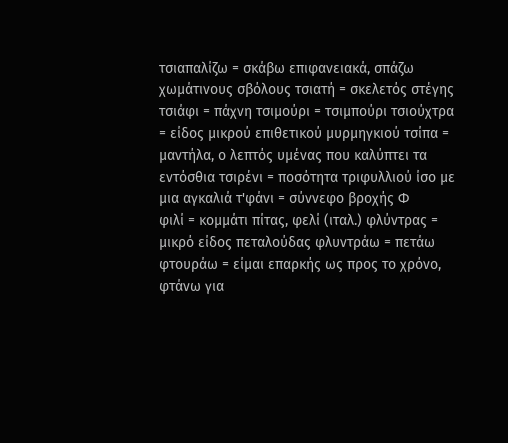τσιαπαλίζω = σκάβω επιφανειακά, σπάζω χωμάτινους σβόλους τσιατή = σκελετός στέγης τσιάφι = πάχνη τσιμούρι = τσιμπούρι τσιούχτρα = είδος μικρού επιθετικού μυρμηγκιού τσίπα = μαντήλα, ο λεπτός υμένας που καλύπτει τα εντόσθια τσιρένι = ποσότητα τριφυλλιού ίσο με μια αγκαλιά τ'φάνι = σύννεφο βροχής Φ
φιλί = κομμάτι πίτας, φελί (ιταλ.) φλύντρας = μικρό είδος πεταλούδας φλυντράω = πετάω φτουράω = είμαι επαρκής ως προς το χρόνο, φτάνω για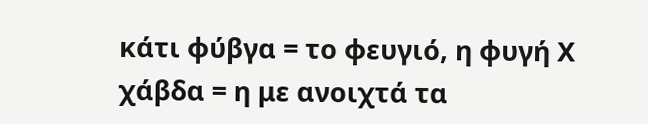κάτι φύβγα = το φευγιό, η φυγή Χ
χάβδα = η με ανοιχτά τα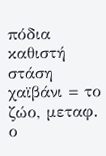πόδια καθιστή στάση χαϊβάνι = το ζώο, μεταφ. ο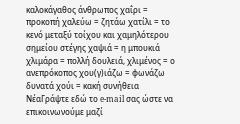καλοκάγαθος άνθρωπος χαΐρι = προκοπή χαλεύω = ζητάω χατίλι = το κενό μεταξύ τοίχου και χαμηλότερου σημείου στέγης χαψιά = η μπουκιά χλιμάρα = πολλή δουλειά, χλιμένος = ο ανεπρόκοπος χου(γ)ιάζω = φωνάζω δυνατά χούι = κακή συνήθεια ΝέαΓράψτε εδώ το e-mail σας ώστε να επικοινωνούμε μαζί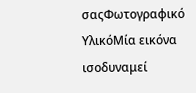σαςΦωτογραφικό ΥλικόΜία εικόνα ισοδυναμεί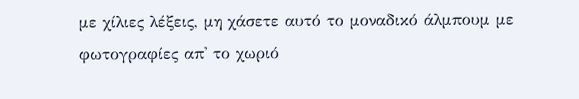με χίλιες λέξεις, μη χάσετε αυτό το μοναδικό άλμπουμ με φωτογραφίες απ' το χωριό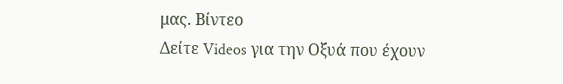μας. Βίντεο
Δείτε Videos για την Οξυά που έχουν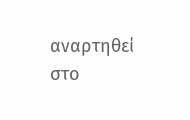αναρτηθεί στο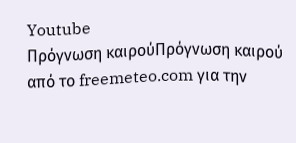Youtube
Πρόγνωση καιρούΠρόγνωση καιρού από το freemeteo.com για την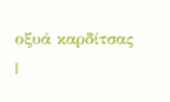οξυά καρδίτσας |